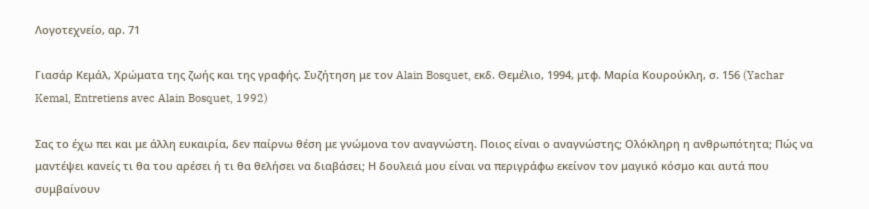Λογοτεχνείο, αρ. 71

Γιασάρ Κεμάλ, Χρώματα της ζωής και της γραφής. Συζήτηση με τον Alain Bosquet, εκδ. Θεμέλιο, 1994, μτφ. Μαρία Κουρούκλη, σ. 156 (Yachar Kemal, Entretiens avec Alain Bosquet, 1992)

Σας το έχω πει και με άλλη ευκαιρία, δεν παίρνω θέση με γνώμονα τον αναγνώστη. Ποιος είναι ο αναγνώστης; Ολόκληρη η ανθρωπότητα; Πώς να μαντέψει κανείς τι θα του αρέσει ή τι θα θελήσει να διαβάσει; Η δουλειά μου είναι να περιγράφω εκείνον τον μαγικό κόσμο και αυτά που συμβαίνουν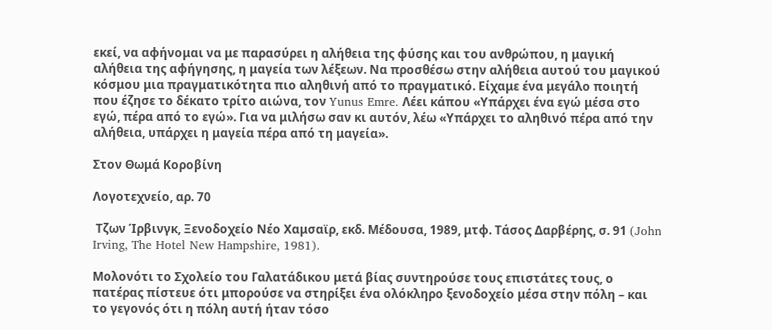εκεί, να αφήνομαι να με παρασύρει η αλήθεια της φύσης και του ανθρώπου, η μαγική αλήθεια της αφήγησης, η μαγεία των λέξεων. Να προσθέσω στην αλήθεια αυτού του μαγικού κόσμου μια πραγματικότητα πιο αληθινή από το πραγματικό. Είχαμε ένα μεγάλο ποιητή που έζησε το δέκατο τρίτο αιώνα, τον Yunus Emre. Λέει κάπου «Υπάρχει ένα εγώ μέσα στο εγώ, πέρα από το εγώ». Για να μιλήσω σαν κι αυτόν, λέω «Υπάρχει το αληθινό πέρα από την αλήθεια, υπάρχει η μαγεία πέρα από τη μαγεία».

Στον Θωμά Κοροβίνη

Λογοτεχνείο, αρ. 70

 Τζων Ίρβινγκ, Ξενοδοχείο Νέο Χαμσαϊρ, εκδ. Μέδουσα, 1989, μτφ. Τάσος Δαρβέρης, σ. 91 (John Irving, The Hotel New Hampshire, 1981).

Μολονότι το Σχολείο του Γαλατάδικου μετά βίας συντηρούσε τους επιστάτες τους, ο πατέρας πίστευε ότι μπορούσε να στηρίξει ένα ολόκληρο ξενοδοχείο μέσα στην πόλη – και το γεγονός ότι η πόλη αυτή ήταν τόσο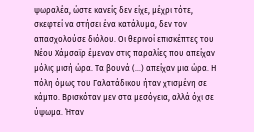ψωραλέα, ώστε κανείς δεν είχε, μέχρι τότε, σκεφτεί να στήσει ένα κατάλυμα, δεν τον απασχολούσε διόλου. Οι θερινοί επισκέπτες του Νέου Χάμσαϊρ έμεναν στις παραλίες που απείχαν μόλις μισή ώρα. Τα βουνά (…) απείχαν μια ώρα. Η πόλη όμως του Γαλατάδικου ήταν χτισμένη σε κάμπο. Βρισκόταν μεν στα μεσόγεια, αλλά όχι σε ύψωμα. Ήταν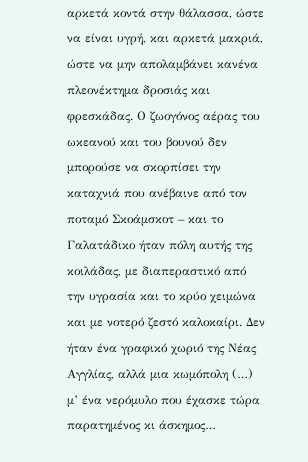αρκετά κοντά στην θάλασσα, ώστε να είναι υγρή, και αρκετά μακριά, ώστε να μην απολαμβάνει κανένα πλεονέκτημα δροσιάς και φρεσκάδας. Ο ζωογόνος αέρας του ωκεανού και του βουνού δεν μπορούσε να σκορπίσει την καταχνιά που ανέβαινε από τον ποταμό Σκοάμσκοτ – και το Γαλατάδικο ήταν πόλη αυτής της κοιλάδας, με διαπεραστικό από την υγρασία και το κρύο χειμώνα και με νοτερό ζεστό καλοκαίρι. Δεν ήταν ένα γραφικό χωριό της Νέας Αγγλίας, αλλά μια κωμόπολη (…) μ’ ένα νερόμυλο που έχασκε τώρα παρατημένος κι άσκημος…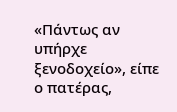«Πάντως αν υπήρχε ξενοδοχείο», είπε ο πατέρας,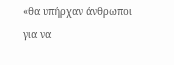«θα υπήρχαν άνθρωποι για να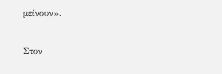μείνουν».

Στον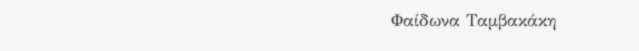Φαίδωνα Ταμβακάκη